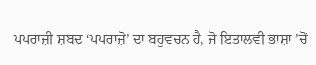ਪਪਰਾਜ਼ੀ ਸ਼ਬਦ ‘ਪਪਰਾਜ਼ੋ’ ਦਾ ਬਹੁਵਚਨ ਹੈ, ਜੋ ਇਤਾਲਵੀ ਭਾਸ਼ਾ ’ਚੋਂ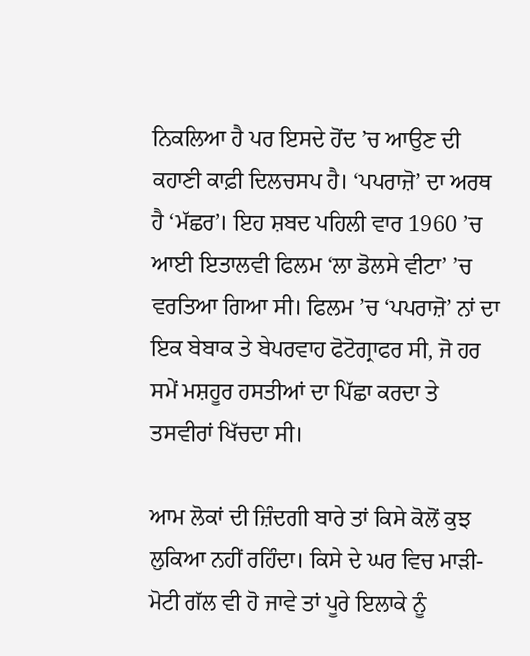ਨਿਕਲਿਆ ਹੈ ਪਰ ਇਸਦੇ ਹੋਂਦ ’ਚ ਆਉਣ ਦੀ ਕਹਾਣੀ ਕਾਫ਼ੀ ਦਿਲਚਸਪ ਹੈ। ‘ਪਪਰਾਜ਼ੋ’ ਦਾ ਅਰਥ ਹੈ ‘ਮੱਛਰ’। ਇਹ ਸ਼ਬਦ ਪਹਿਲੀ ਵਾਰ 1960 ’ਚ ਆਈ ਇਤਾਲਵੀ ਫਿਲਮ ‘ਲਾ ਡੋਲਸੇ ਵੀਟਾ’ ’ਚ ਵਰਤਿਆ ਗਿਆ ਸੀ। ਫਿਲਮ ’ਚ ‘ਪਪਰਾਜ਼ੋ’ ਨਾਂ ਦਾ ਇਕ ਬੇਬਾਕ ਤੇ ਬੇਪਰਵਾਹ ਫੋਟੋਗ੍ਰਾਫਰ ਸੀ, ਜੋ ਹਰ ਸਮੇਂ ਮਸ਼ਹੂਰ ਹਸਤੀਆਂ ਦਾ ਪਿੱਛਾ ਕਰਦਾ ਤੇ ਤਸਵੀਰਾਂ ਖਿੱਚਦਾ ਸੀ।

ਆਮ ਲੋਕਾਂ ਦੀ ਜ਼ਿੰਦਗੀ ਬਾਰੇ ਤਾਂ ਕਿਸੇ ਕੋਲੋਂ ਕੁਝ ਲੁਕਿਆ ਨਹੀਂ ਰਹਿੰਦਾ। ਕਿਸੇ ਦੇ ਘਰ ਵਿਚ ਮਾੜੀ-ਮੋਟੀ ਗੱਲ ਵੀ ਹੋ ਜਾਵੇ ਤਾਂ ਪੂਰੇ ਇਲਾਕੇ ਨੂੰ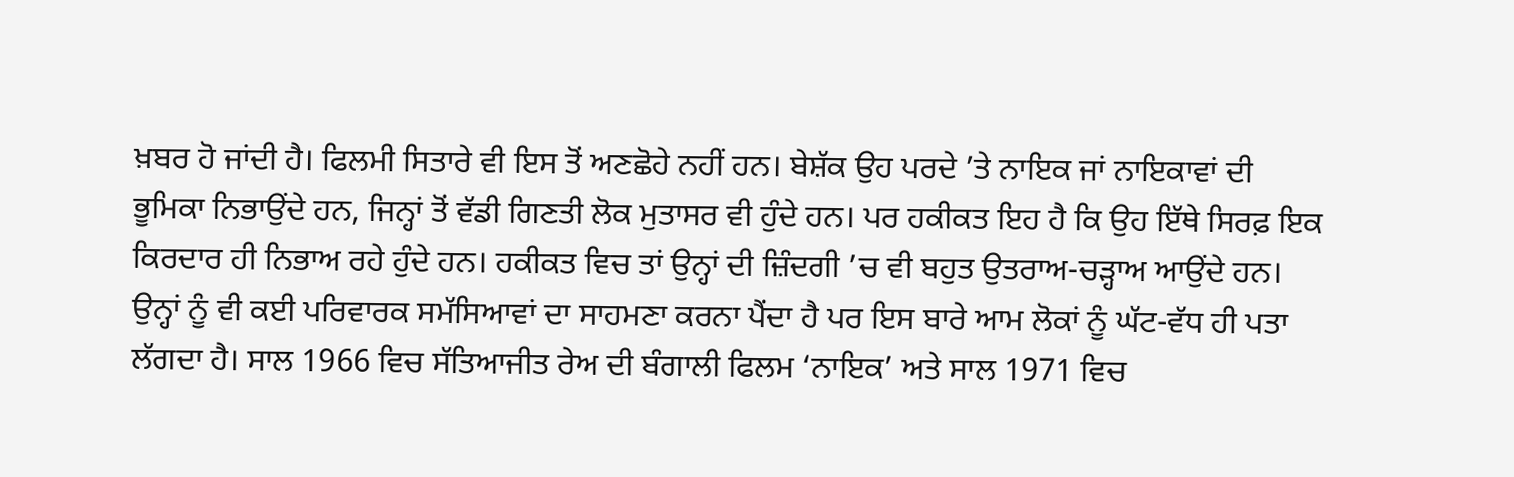ਖ਼ਬਰ ਹੋ ਜਾਂਦੀ ਹੈ। ਫਿਲਮੀ ਸਿਤਾਰੇ ਵੀ ਇਸ ਤੋਂ ਅਣਛੋਹੇ ਨਹੀਂ ਹਨ। ਬੇਸ਼ੱਕ ਉਹ ਪਰਦੇ ’ਤੇ ਨਾਇਕ ਜਾਂ ਨਾਇਕਾਵਾਂ ਦੀ ਭੂਮਿਕਾ ਨਿਭਾਉਂਦੇ ਹਨ, ਜਿਨ੍ਹਾਂ ਤੋਂ ਵੱਡੀ ਗਿਣਤੀ ਲੋਕ ਮੁਤਾਸਰ ਵੀ ਹੁੰਦੇ ਹਨ। ਪਰ ਹਕੀਕਤ ਇਹ ਹੈ ਕਿ ਉਹ ਇੱਥੇ ਸਿਰਫ਼ ਇਕ ਕਿਰਦਾਰ ਹੀ ਨਿਭਾਅ ਰਹੇ ਹੁੰਦੇ ਹਨ। ਹਕੀਕਤ ਵਿਚ ਤਾਂ ਉਨ੍ਹਾਂ ਦੀ ਜ਼ਿੰਦਗੀ ’ਚ ਵੀ ਬਹੁਤ ਉਤਰਾਅ-ਚੜ੍ਹਾਅ ਆਉਂਦੇ ਹਨ। ਉਨ੍ਹਾਂ ਨੂੰ ਵੀ ਕਈ ਪਰਿਵਾਰਕ ਸਮੱਸਿਆਵਾਂ ਦਾ ਸਾਹਮਣਾ ਕਰਨਾ ਪੈਂਦਾ ਹੈ ਪਰ ਇਸ ਬਾਰੇ ਆਮ ਲੋਕਾਂ ਨੂੰ ਘੱਟ-ਵੱਧ ਹੀ ਪਤਾ ਲੱਗਦਾ ਹੈ। ਸਾਲ 1966 ਵਿਚ ਸੱਤਿਆਜੀਤ ਰੇਅ ਦੀ ਬੰਗਾਲੀ ਫਿਲਮ ‘ਨਾਇਕ’ ਅਤੇ ਸਾਲ 1971 ਵਿਚ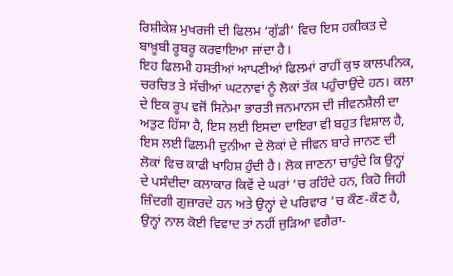ਰਿਸ਼ੀਕੇਸ਼ ਮੁਖਰਜੀ ਦੀ ਫਿਲਮ ‘ਗੁੱਡੀ’ ਵਿਚ ਇਸ ਹਕੀਕਤ ਦੇ ਬਾਖ਼ੂਬੀ ਰੂਬਰੂ ਕਰਵਾਇਆ ਜਾਂਦਾ ਹੈ।
ਇਹ ਫਿਲਮੀ ਹਸਤੀਆਂ ਆਪਣੀਆਂ ਫਿਲਮਾਂ ਰਾਹੀਂ ਕੁਝ ਕਾਲਪਨਿਕ, ਚਰਚਿਤ ਤੇ ਸੱਚੀਆਂ ਘਟਨਾਵਾਂ ਨੂੰ ਲੋਕਾਂ ਤੱਕ ਪਹੁੰਚਾਉਂਦੇ ਹਨ। ਕਲਾ ਦੇ ਇਕ ਰੂਪ ਵਜੋਂ ਸਿਨੇਮਾ ਭਾਰਤੀ ਜਨਮਾਨਸ ਦੀ ਜੀਵਨਸ਼ੈਲੀ ਦਾ ਅਤੁਟ ਹਿੱਸਾ ਹੈ, ਇਸ ਲਈ ਇਸਦਾ ਦਾਇਰਾ ਵੀ ਬਹੁਤ ਵਿਸ਼ਾਲ ਹੈ, ਇਸ ਲਈ ਫਿਲਮੀ ਦੁਨੀਆ ਦੇ ਲੋਕਾਂ ਦੇ ਜੀਵਨ ਬਾਰੇ ਜਾਨਣ ਦੀ ਲੋਕਾਂ ਵਿਚ ਕਾਫੀ ਖਾਹਿਸ਼ ਹੁੰਦੀ ਹੈ। ਲੋਕ ਜਾਣਨਾ ਚਾਹੁੰਦੇ ਕਿ ਉਨ੍ਹਾਂ ਦੇ ਪਸੰਦੀਦਾ ਕਲਾਕਾਰ ਕਿਵੇਂ ਦੇ ਘਰਾਂ ‘ਚ ਰਹਿੰਦੇ ਹਨ, ਕਿਹੋ ਜਿਹੀ ਜ਼ਿੰਦਗੀ ਗੁਜ਼ਾਰਦੇ ਹਨ ਅਤੇ ਉਨ੍ਹਾਂ ਦੇ ਪਰਿਵਾਰ ’ਚ ਕੌਣ-ਕੌਣ ਹੈ, ਉਨ੍ਹਾਂ ਨਾਲ ਕੋਈ ਵਿਵਾਦ ਤਾਂ ਨਹੀਂ ਜੁੜਿਆ ਵਗੈਰਾ-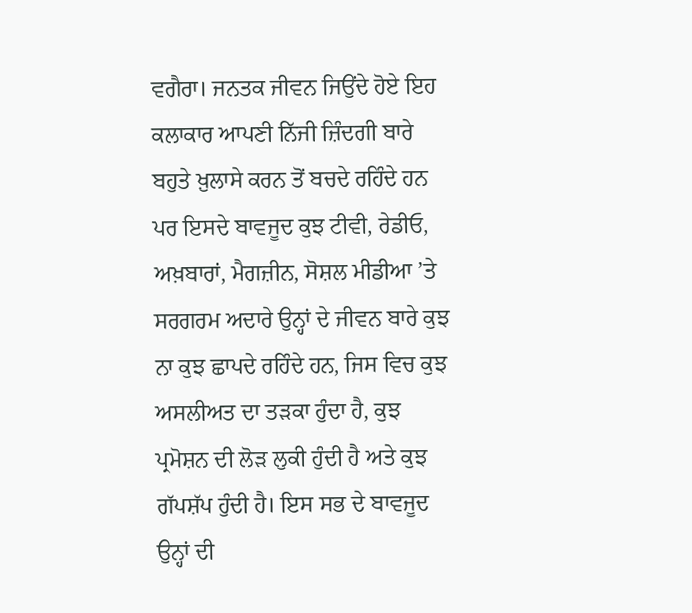ਵਗੈਰਾ। ਜਨਤਕ ਜੀਵਨ ਜਿਉਂਦੇ ਹੋਏ ਇਹ ਕਲਾਕਾਰ ਆਪਣੀ ਨਿੱਜੀ ਜ਼ਿੰਦਗੀ ਬਾਰੇ ਬਹੁਤੇ ਖ਼ੁਲਾਸੇ ਕਰਨ ਤੋਂ ਬਚਦੇ ਰਹਿੰਦੇ ਹਨ ਪਰ ਇਸਦੇ ਬਾਵਜੂਦ ਕੁਝ ਟੀਵੀ, ਰੇਡੀਓ, ਅਖ਼ਬਾਰਾਂ, ਮੈਗਜ਼ੀਨ, ਸੋਸ਼ਲ ਮੀਡੀਆ ’ਤੇ ਸਰਗਰਮ ਅਦਾਰੇ ਉਨ੍ਹਾਂ ਦੇ ਜੀਵਨ ਬਾਰੇ ਕੁਝ ਨਾ ਕੁਝ ਛਾਪਦੇ ਰਹਿੰਦੇ ਹਨ, ਜਿਸ ਵਿਚ ਕੁਝ ਅਸਲੀਅਤ ਦਾ ਤੜਕਾ ਹੁੰਦਾ ਹੈ, ਕੁਝ ਪ੍ਰਮੋਸ਼ਨ ਦੀ ਲੋੜ ਲੁਕੀ ਹੁੰਦੀ ਹੈ ਅਤੇ ਕੁਝ ਗੱਪਸ਼ੱਪ ਹੁੰਦੀ ਹੈ। ਇਸ ਸਭ ਦੇ ਬਾਵਜੂਦ ਉਨ੍ਹਾਂ ਦੀ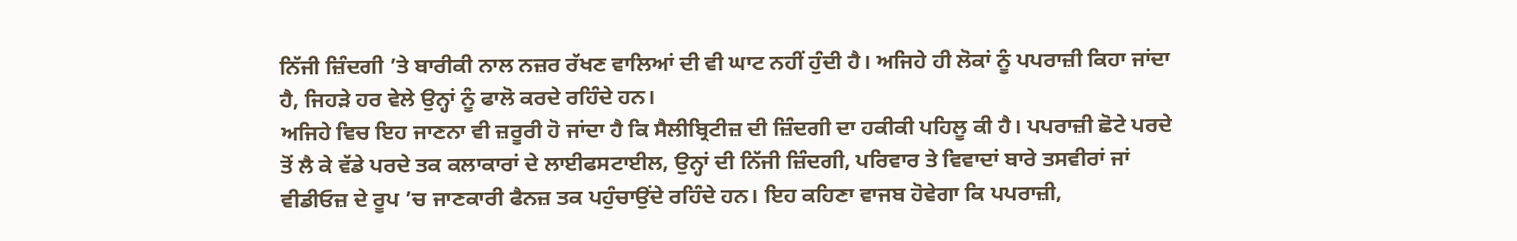ਨਿੱਜੀ ਜ਼ਿੰਦਗੀ ’ਤੇ ਬਾਰੀਕੀ ਨਾਲ ਨਜ਼ਰ ਰੱਖਣ ਵਾਲਿਆਂ ਦੀ ਵੀ ਘਾਟ ਨਹੀਂ ਹੁੰਦੀ ਹੈ। ਅਜਿਹੇ ਹੀ ਲੋਕਾਂ ਨੂੰ ਪਪਰਾਜ਼ੀ ਕਿਹਾ ਜਾਂਦਾ ਹੈ, ਜਿਹੜੇ ਹਰ ਵੇਲੇ ਉਨ੍ਹਾਂ ਨੂੰ ਫਾਲੋ ਕਰਦੇ ਰਹਿੰਦੇ ਹਨ।
ਅਜਿਹੇ ਵਿਚ ਇਹ ਜਾਣਨਾ ਵੀ ਜ਼ਰੂਰੀ ਹੋ ਜਾਂਦਾ ਹੈ ਕਿ ਸੈਲੀਬ੍ਰਿਟੀਜ਼ ਦੀ ਜ਼ਿੰਦਗੀ ਦਾ ਹਕੀਕੀ ਪਹਿਲੂ ਕੀ ਹੈ। ਪਪਰਾਜ਼ੀ ਛੋਟੇ ਪਰਦੇ ਤੋਂ ਲੈ ਕੇ ਵੱਡੇ ਪਰਦੇ ਤਕ ਕਲਾਕਾਰਾਂ ਦੇ ਲਾਈਫਸਟਾਈਲ, ਉਨ੍ਹਾਂ ਦੀ ਨਿੱਜੀ ਜ਼ਿੰਦਗੀ, ਪਰਿਵਾਰ ਤੇ ਵਿਵਾਦਾਂ ਬਾਰੇ ਤਸਵੀਰਾਂ ਜਾਂ ਵੀਡੀਓਜ਼ ਦੇ ਰੂਪ ’ਚ ਜਾਣਕਾਰੀ ਫੈਨਜ਼ ਤਕ ਪਹੁੰਚਾਉਂਦੇ ਰਹਿੰਦੇ ਹਨ। ਇਹ ਕਹਿਣਾ ਵਾਜਬ ਹੋਵੇਗਾ ਕਿ ਪਪਰਾਜ਼ੀ,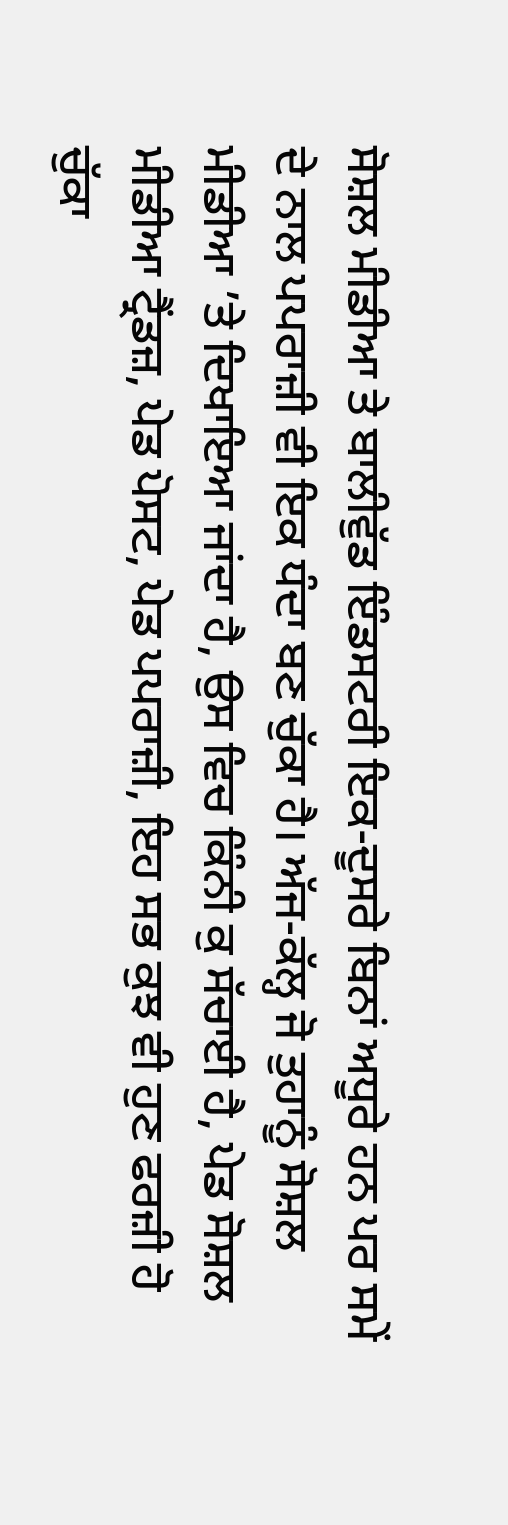ਸੋਸ਼ਲ ਮੀਡੀਆ ਤੇ ਬਾਲੀਵੁੱਡ ਇੰਡਸਟਰੀ ਇਕ-ਦੂਸਰੇ ਬਿਨਾਂ ਅਧੂਰੇ ਹਨ ਪਰ ਸਮੇਂ ਦੇ ਨਾਲ ਪਪਰਾਜ਼ੀ ਵੀ ਇਕ ਧੰਦਾ ਬਣ ਚੁੱਕਾ ਹੈ। ਅੱਜ-ਕੱਲ੍ਹ ਜੋ ਤੁਹਾਨੂੰ ਸੋਸ਼ਲ ਮੀਡੀਆ ’ਤੇ ਦਿਖਾਇਆ ਜਾਂਦਾ ਹੈ, ਉਸ ਵਿਚ ਕਿੰਨੀ ਕੁ ਸੱਚਾਈ ਹੈ, ਪੇਡ ਸੋਸ਼ਲ ਮੀਡੀਆ ਟ੍ਰੈਂਡਜ਼, ਪੇਡ ਪੋਸਟ, ਪੇਡ ਪਪਰਾਜ਼ੀ, ਇਹ ਸਭ ਕੁਝ ਵੀ ਹੁਣ ਫਰਜ਼ੀ ਹੋ ਚੁੱਕਾ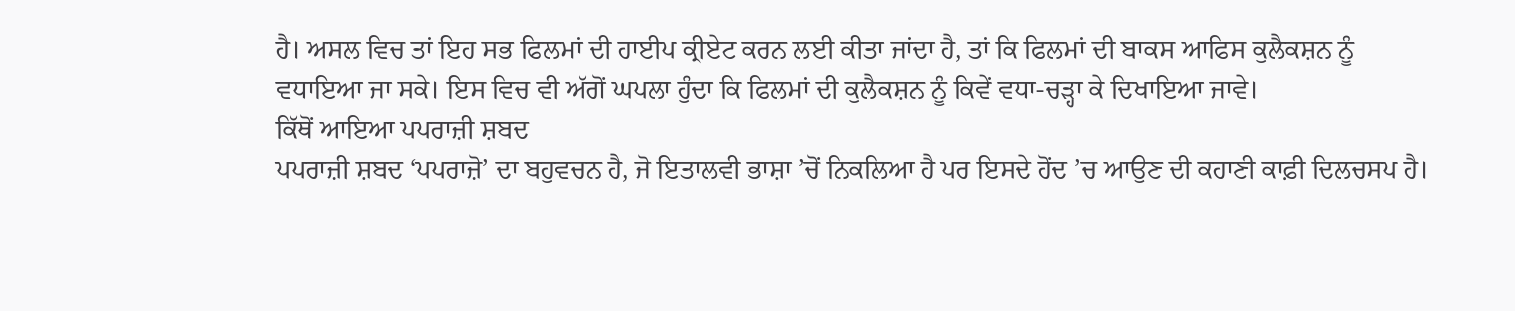ਹੈ। ਅਸਲ ਵਿਚ ਤਾਂ ਇਹ ਸਭ ਫਿਲਮਾਂ ਦੀ ਹਾਈਪ ਕ੍ਰੀਏਟ ਕਰਨ ਲਈ ਕੀਤਾ ਜਾਂਦਾ ਹੈ, ਤਾਂ ਕਿ ਫਿਲਮਾਂ ਦੀ ਬਾਕਸ ਆਫਿਸ ਕੁਲੈਕਸ਼ਨ ਨੂੰ ਵਧਾਇਆ ਜਾ ਸਕੇ। ਇਸ ਵਿਚ ਵੀ ਅੱਗੋਂ ਘਪਲਾ ਹੁੰਦਾ ਕਿ ਫਿਲਮਾਂ ਦੀ ਕੁਲੈਕਸ਼ਨ ਨੂੰ ਕਿਵੇਂ ਵਧਾ-ਚੜ੍ਹਾ ਕੇ ਦਿਖਾਇਆ ਜਾਵੇ।
ਕਿੱਥੋਂ ਆਇਆ ਪਪਰਾਜ਼ੀ ਸ਼ਬਦ
ਪਪਰਾਜ਼ੀ ਸ਼ਬਦ ‘ਪਪਰਾਜ਼ੋ’ ਦਾ ਬਹੁਵਚਨ ਹੈ, ਜੋ ਇਤਾਲਵੀ ਭਾਸ਼ਾ ’ਚੋਂ ਨਿਕਲਿਆ ਹੈ ਪਰ ਇਸਦੇ ਹੋਂਦ ’ਚ ਆਉਣ ਦੀ ਕਹਾਣੀ ਕਾਫ਼ੀ ਦਿਲਚਸਪ ਹੈ।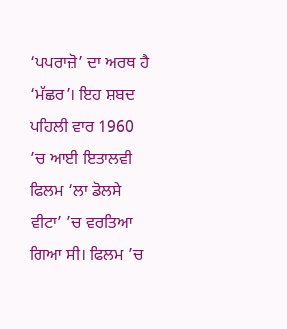‘ਪਪਰਾਜ਼ੋ’ ਦਾ ਅਰਥ ਹੈ ‘ਮੱਛਰ’। ਇਹ ਸ਼ਬਦ ਪਹਿਲੀ ਵਾਰ 1960 ’ਚ ਆਈ ਇਤਾਲਵੀ ਫਿਲਮ ‘ਲਾ ਡੋਲਸੇ ਵੀਟਾ’ ’ਚ ਵਰਤਿਆ ਗਿਆ ਸੀ। ਫਿਲਮ ’ਚ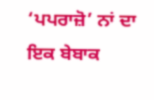‘ਪਪਰਾਜ਼ੋ’ ਨਾਂ ਦਾ ਇਕ ਬੇਬਾਕ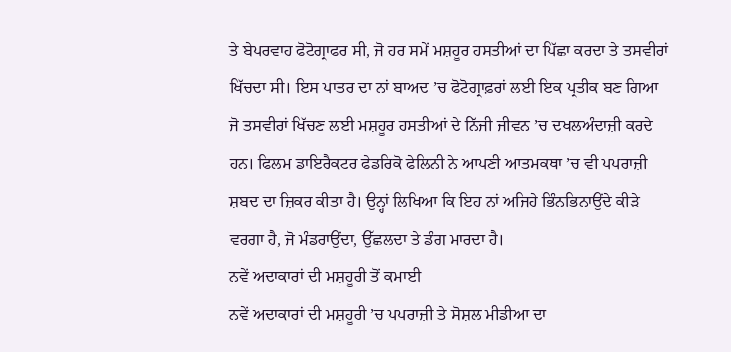ਤੇ ਬੇਪਰਵਾਹ ਫੋਟੋਗ੍ਰਾਫਰ ਸੀ, ਜੋ ਹਰ ਸਮੇਂ ਮਸ਼ਹੂਰ ਹਸਤੀਆਂ ਦਾ ਪਿੱਛਾ ਕਰਦਾ ਤੇ ਤਸਵੀਰਾਂ ਖਿੱਚਦਾ ਸੀ। ਇਸ ਪਾਤਰ ਦਾ ਨਾਂ ਬਾਅਦ ’ਚ ਫੋਟੋਗ੍ਰਾਫ਼ਰਾਂ ਲਈ ਇਕ ਪ੍ਰਤੀਕ ਬਣ ਗਿਆ ਜੋ ਤਸਵੀਰਾਂ ਖਿੱਚਣ ਲਈ ਮਸ਼ਹੂਰ ਹਸਤੀਆਂ ਦੇ ਨਿੱਜੀ ਜੀਵਨ ’ਚ ਦਖਲਅੰਦਾਜ਼ੀ ਕਰਦੇ ਹਨ। ਫਿਲਮ ਡਾਇਰੈਕਟਰ ਫੇਡਰਿਕੋ ਫੇਲਿਨੀ ਨੇ ਆਪਣੀ ਆਤਮਕਥਾ ’ਚ ਵੀ ਪਪਰਾਜ਼ੀ ਸ਼ਬਦ ਦਾ ਜ਼ਿਕਰ ਕੀਤਾ ਹੈ। ਉਨ੍ਹਾਂ ਲਿਖਿਆ ਕਿ ਇਹ ਨਾਂ ਅਜਿਹੇ ਭਿੰਨਭਿਨਾਉਂਦੇ ਕੀੜੇ ਵਰਗਾ ਹੈ, ਜੋ ਮੰਡਰਾਉਂਦਾ, ਉੱਛਲਦਾ ਤੇ ਡੰਗ ਮਾਰਦਾ ਹੈ।
ਨਵੇਂ ਅਦਾਕਾਰਾਂ ਦੀ ਮਸ਼ਹੂਰੀ ਤੋਂ ਕਮਾਈ
ਨਵੇਂ ਅਦਾਕਾਰਾਂ ਦੀ ਮਸ਼ਹੂਰੀ ’ਚ ਪਪਰਾਜ਼ੀ ਤੇ ਸੋਸ਼ਲ ਮੀਡੀਆ ਦਾ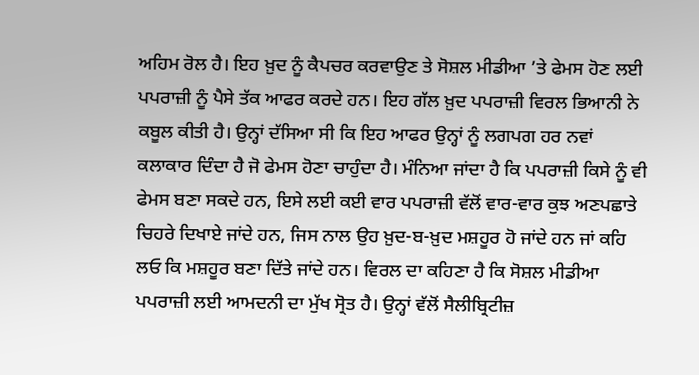ਅਹਿਮ ਰੋਲ ਹੈ। ਇਹ ਖ਼ੁਦ ਨੂੰ ਕੈਪਚਰ ਕਰਵਾਉਣ ਤੇ ਸੋਸ਼ਲ ਮੀਡੀਆ ’ਤੇ ਫੇਮਸ ਹੋਣ ਲਈ ਪਪਰਾਜ਼ੀ ਨੂੰ ਪੈਸੇ ਤੱਕ ਆਫਰ ਕਰਦੇ ਹਨ। ਇਹ ਗੱਲ ਖ਼ੁਦ ਪਪਰਾਜ਼ੀ ਵਿਰਲ ਭਿਆਨੀ ਨੇ ਕਬੂਲ ਕੀਤੀ ਹੈ। ਉਨ੍ਹਾਂ ਦੱਸਿਆ ਸੀ ਕਿ ਇਹ ਆਫਰ ਉਨ੍ਹਾਂ ਨੂੰ ਲਗਪਗ ਹਰ ਨਵਾਂ ਕਲਾਕਾਰ ਦਿੰਦਾ ਹੈ ਜੋ ਫੇਮਸ ਹੋਣਾ ਚਾਹੁੰਦਾ ਹੈ। ਮੰਨਿਆ ਜਾਂਦਾ ਹੈ ਕਿ ਪਪਰਾਜ਼ੀ ਕਿਸੇ ਨੂੰ ਵੀ ਫੇਮਸ ਬਣਾ ਸਕਦੇ ਹਨ, ਇਸੇ ਲਈ ਕਈ ਵਾਰ ਪਪਰਾਜ਼ੀ ਵੱਲੋਂ ਵਾਰ-ਵਾਰ ਕੁਝ ਅਣਪਛਾਤੇ ਚਿਹਰੇ ਦਿਖਾਏ ਜਾਂਦੇ ਹਨ, ਜਿਸ ਨਾਲ ਉਹ ਖ਼ੁਦ-ਬ-ਖ਼ੁਦ ਮਸ਼ਹੂਰ ਹੋ ਜਾਂਦੇ ਹਨ ਜਾਂ ਕਹਿ ਲਓ ਕਿ ਮਸ਼ਹੂਰ ਬਣਾ ਦਿੱਤੇ ਜਾਂਦੇ ਹਨ। ਵਿਰਲ ਦਾ ਕਹਿਣਾ ਹੈ ਕਿ ਸੋਸ਼ਲ ਮੀਡੀਆ ਪਪਰਾਜ਼ੀ ਲਈ ਆਮਦਨੀ ਦਾ ਮੁੱਖ ਸ੍ਰੋਤ ਹੈ। ਉਨ੍ਹਾਂ ਵੱਲੋਂ ਸੈਲੀਬ੍ਰਿਟੀਜ਼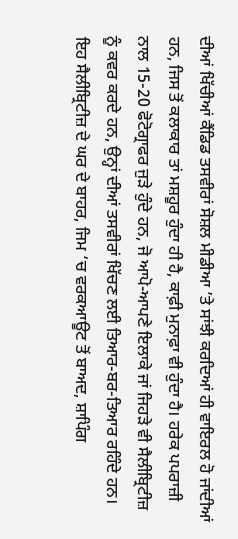ਦੀਆਂ ਖਿੱਚੀਆਂ ਕੈਂਡਿਡ ਤਸਵੀਰਾਂ ਸੋਸ਼ਲ ਮੀਡੀਆ ’ਤੇ ਸਾਂਝੀ ਕਰਦਿਆਂ ਹੀ ਵਾਇਰਲ ਹੋ ਜਾਂਦੀਆਂ ਹਨ, ਜਿਸ ਤੋਂ ਕਲਾਕਾਰ ਤਾਂ ਮਸ਼ਹੂਰ ਹੁੰਦਾ ਹੀ ਹੈ, ਕਾਫ਼ੀ ਮੁਨਾਫ਼ਾ ਵੀ ਹੁੰਦਾ ਹੈ। ਹਰੇਕ ਪਪਰਾਜ਼ੀ ਨਾਲ 15-20 ਫੋਟੋਗ੍ਰਾਫਰ ਜੁੜੇ ਹੁੰਦੇ ਹਨ, ਜੋ ਆਪੋ-ਆਪਣੇ ਇਲਾਕੇ ਜਾਂ ਜਿਹੜੇ ਵੀ ਸੈਲੀਬ੍ਰਿਟੀਜ਼ ਨੂੰ ਕਵਰ ਕਰਦੇ ਹਨ, ਉਨ੍ਹਾਂ ਦੀਆਂ ਤਸਵੀਰਾਂ ਖਿੱਚਣ ਲਈ ਤਿਆਰ-ਬਰ-ਤਿਆਰ ਰਹਿੰਦੇ ਹਨ। ਇਹ ਸੈਲੀਬ੍ਰਿਟੀਜ਼ ਦੇ ਘਰ ਦੇ ਬਾਹਰ, ਜਿਮ ‘ਚ ਵਰਕਆਊਟ ਤੋਂ ਬਾਅਦ, ਸ਼ਾਪਿੰਗ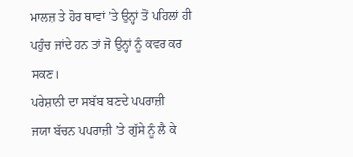ਮਾਲਜ਼ ਤੇ ਹੋਰ ਥਾਵਾਂ ’ਤੇ ਉਨ੍ਹਾਂ ਤੋਂ ਪਹਿਲਾਂ ਹੀ ਪਹੁੰਚ ਜਾਂਦੇ ਹਨ ਤਾਂ ਜੋ ਉਨ੍ਹਾਂ ਨੂੰ ਕਵਰ ਕਰ ਸਕਣ।
ਪਰੇਸ਼ਾਨੀ ਦਾ ਸਬੱਬ ਬਣਦੇ ਪਪਰਾਜ਼ੀ
ਜਯਾ ਬੱਚਨ ਪਪਰਾਜ਼ੀ ’ਤੇ ਗੁੱਸੇ ਨੂੰ ਲੈ ਕੇ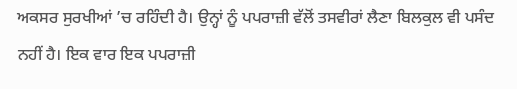ਅਕਸਰ ਸੁਰਖੀਆਂ ’ਚ ਰਹਿੰਦੀ ਹੈ। ਉਨ੍ਹਾਂ ਨੂੰ ਪਪਰਾਜ਼ੀ ਵੱਲੋਂ ਤਸਵੀਰਾਂ ਲੈਣਾ ਬਿਲਕੁਲ ਵੀ ਪਸੰਦ ਨਹੀਂ ਹੈ। ਇਕ ਵਾਰ ਇਕ ਪਪਰਾਜ਼ੀ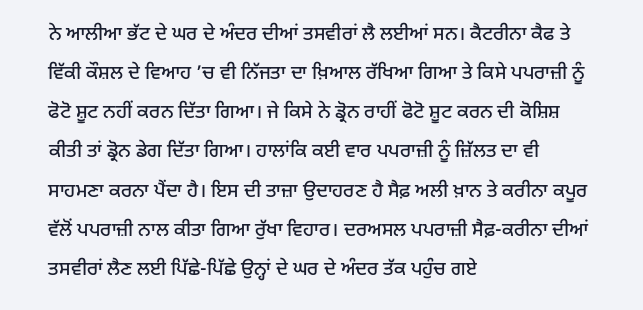ਨੇ ਆਲੀਆ ਭੱਟ ਦੇ ਘਰ ਦੇ ਅੰਦਰ ਦੀਆਂ ਤਸਵੀਰਾਂ ਲੈ ਲਈਆਂ ਸਨ। ਕੈਟਰੀਨਾ ਕੈਫ ਤੇ ਵਿੱਕੀ ਕੌਸ਼ਲ ਦੇ ਵਿਆਹ ’ਚ ਵੀ ਨਿੱਜਤਾ ਦਾ ਖ਼ਿਆਲ ਰੱਖਿਆ ਗਿਆ ਤੇ ਕਿਸੇ ਪਪਰਾਜ਼ੀ ਨੂੰ ਫੋਟੋ ਸ਼ੂਟ ਨਹੀਂ ਕਰਨ ਦਿੱਤਾ ਗਿਆ। ਜੇ ਕਿਸੇ ਨੇ ਡ੍ਰੋਨ ਰਾਹੀਂ ਫੋਟੋ ਸ਼ੂਟ ਕਰਨ ਦੀ ਕੋਸ਼ਿਸ਼ ਕੀਤੀ ਤਾਂ ਡ੍ਰੋਨ ਡੇਗ ਦਿੱਤਾ ਗਿਆ। ਹਾਲਾਂਕਿ ਕਈ ਵਾਰ ਪਪਰਾਜ਼ੀ ਨੂੰ ਜ਼ਿੱਲਤ ਦਾ ਵੀ ਸਾਹਮਣਾ ਕਰਨਾ ਪੈਂਦਾ ਹੈ। ਇਸ ਦੀ ਤਾਜ਼ਾ ਉਦਾਹਰਣ ਹੈ ਸੈਫ਼ ਅਲੀ ਖ਼ਾਨ ਤੇ ਕਰੀਨਾ ਕਪੂਰ ਵੱਲੋਂ ਪਪਰਾਜ਼ੀ ਨਾਲ ਕੀਤਾ ਗਿਆ ਰੁੱਖਾ ਵਿਹਾਰ। ਦਰਅਸਲ ਪਪਰਾਜ਼ੀ ਸੈਫ਼-ਕਰੀਨਾ ਦੀਆਂ ਤਸਵੀਰਾਂ ਲੈਣ ਲਈ ਪਿੱਛੇ-ਪਿੱਛੇ ਉਨ੍ਹਾਂ ਦੇ ਘਰ ਦੇ ਅੰਦਰ ਤੱਕ ਪਹੁੰਚ ਗਏ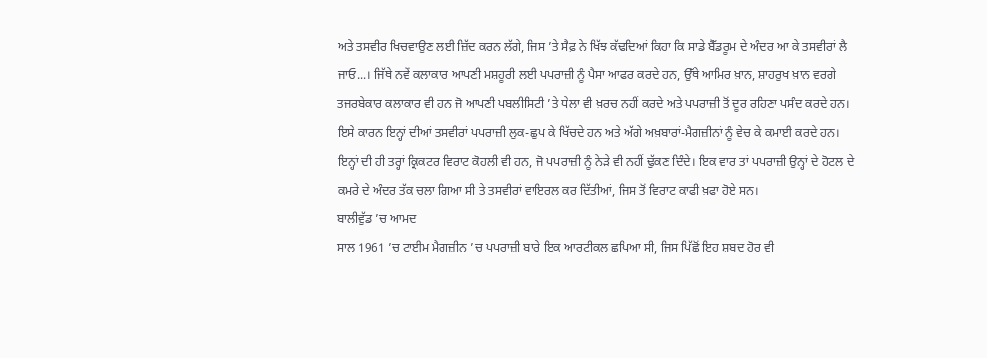ਅਤੇ ਤਸਵੀਰ ਖਿਚਵਾਉਣ ਲਈ ਜ਼ਿੱਦ ਕਰਨ ਲੱਗੇ, ਜਿਸ ’ਤੇ ਸੈਫ਼ ਨੇ ਖਿੱਝ ਕੱਢਦਿਆਂ ਕਿਹਾ ਕਿ ਸਾਡੇ ਬੈੱਡਰੂਮ ਦੇ ਅੰਦਰ ਆ ਕੇ ਤਸਵੀਰਾਂ ਲੈ ਜਾਓ...। ਜਿੱਥੇ ਨਵੇਂ ਕਲਾਕਾਰ ਆਪਣੀ ਮਸ਼ਹੂਰੀ ਲਈ ਪਪਰਾਜ਼ੀ ਨੂੰ ਪੈਸਾ ਆਫਰ ਕਰਦੇ ਹਨ, ਉੱਥੇ ਆਮਿਰ ਖ਼ਾਨ, ਸ਼ਾਹਰੁਖ ਖ਼ਾਨ ਵਰਗੇ ਤਜਰਬੇਕਾਰ ਕਲਾਕਾਰ ਵੀ ਹਨ ਜੋ ਆਪਣੀ ਪਬਲੀਸਿਟੀ ’ਤੇ ਧੇਲਾ ਵੀ ਖ਼ਰਚ ਨਹੀਂ ਕਰਦੇ ਅਤੇ ਪਪਰਾਜ਼ੀ ਤੋਂ ਦੂਰ ਰਹਿਣਾ ਪਸੰਦ ਕਰਦੇ ਹਨ। ਇਸੇ ਕਾਰਨ ਇਨ੍ਹਾਂ ਦੀਆਂ ਤਸਵੀਰਾਂ ਪਪਰਾਜ਼ੀ ਲੁਕ-ਛੁਪ ਕੇ ਖਿੱਚਦੇ ਹਨ ਅਤੇ ਅੱਗੇ ਅਖ਼ਬਾਰਾਂ-ਮੈਗਜ਼ੀਨਾਂ ਨੂੰ ਵੇਚ ਕੇ ਕਮਾਈ ਕਰਦੇ ਹਨ। ਇਨ੍ਹਾਂ ਦੀ ਹੀ ਤਰ੍ਹਾਂ ਕ੍ਰਿਕਟਰ ਵਿਰਾਟ ਕੋਹਲੀ ਵੀ ਹਨ, ਜੋ ਪਪਰਾਜ਼ੀ ਨੂੰ ਨੇੜੇ ਵੀ ਨਹੀਂ ਢੁੱਕਣ ਦਿੰਦੇ। ਇਕ ਵਾਰ ਤਾਂ ਪਪਰਾਜ਼ੀ ਉਨ੍ਹਾਂ ਦੇ ਹੋਟਲ ਦੇ ਕਮਰੇ ਦੇ ਅੰਦਰ ਤੱਕ ਚਲਾ ਗਿਆ ਸੀ ਤੇ ਤਸਵੀਰਾਂ ਵਾਇਰਲ ਕਰ ਦਿੱਤੀਆਂ, ਜਿਸ ਤੋਂ ਵਿਰਾਟ ਕਾਫੀ ਖ਼ਫਾ ਹੋਏ ਸਨ।
ਬਾਲੀਵੁੱਡ ’ਚ ਆਮਦ
ਸਾਲ 1961 ’ਚ ਟਾਈਮ ਮੈਗਜ਼ੀਨ ’ਚ ਪਪਰਾਜ਼ੀ ਬਾਰੇ ਇਕ ਆਰਟੀਕਲ ਛਪਿਆ ਸੀ, ਜਿਸ ਪਿੱਛੋਂ ਇਹ ਸ਼ਬਦ ਹੋਰ ਵੀ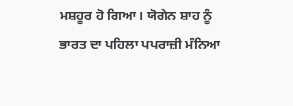ਮਸ਼ਹੂਰ ਹੋ ਗਿਆ। ਯੋਗੇਨ ਸ਼ਾਹ ਨੂੰ ਭਾਰਤ ਦਾ ਪਹਿਲਾ ਪਪਰਾਜ਼ੀ ਮੰਨਿਆ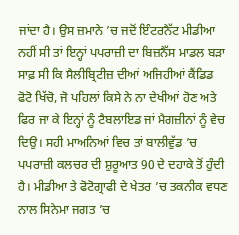ਜਾਂਦਾ ਹੈ। ਉਸ ਜ਼ਮਾਨੇ ’ਚ ਜਦੋਂ ਇੰਟਰਨੈੱਟ ਮੀਡੀਆ ਨਹੀਂ ਸੀ ਤਾਂ ਇਨ੍ਹਾਂ ਪਪਰਾਜ਼ੀ ਦਾ ਬਿਜ਼ਨੈੱਸ ਮਾਡਲ ਬੜਾ ਸਾਫ਼ ਸੀ ਕਿ ਸੈਲੀਬ੍ਰਿਟੀਜ਼ ਦੀਆਂ ਅਜਿਹੀਆਂ ਕੈਂਡਿਡ ਫੋਟੋ ਖਿੱਚੋ, ਜੋ ਪਹਿਲਾਂ ਕਿਸੇ ਨੇ ਨਾ ਦੇਖੀਆਂ ਹੋਣ ਅਤੇ ਫਿਰ ਜਾ ਕੇ ਇਨ੍ਹਾਂ ਨੂੰ ਟੈਬਲਾਇਡ ਜਾਂ ਮੈਗਜ਼ੀਨਾਂ ਨੂੰ ਵੇਚ ਦਿਉ। ਸਹੀ ਮਾਅਨਿਆਂ ਵਿਚ ਤਾਂ ਬਾਲੀਵੁੱਡ ’ਚ ਪਪਰਾਜ਼ੀ ਕਲਚਰ ਦੀ ਸ਼ੁਰੂਆਤ 90 ਦੇ ਦਹਾਕੇ ਤੋਂ ਹੁੰਦੀ ਹੈ। ਮੀਡੀਆ ਤੇ ਫੋਟੋਗ੍ਰਾਫੀ ਦੇ ਖੇਤਰ ’ਚ ਤਕਨੀਕ ਵਧਣ ਨਾਲ ਸਿਨੇਮਾ ਜਗਤ ’ਚ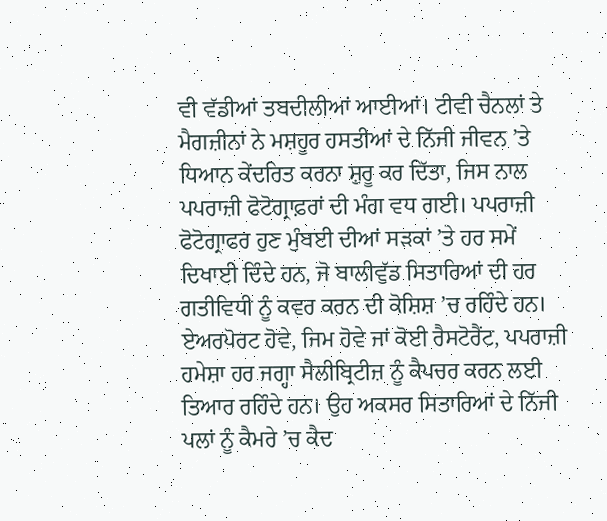ਵੀ ਵੱਡੀਆਂ ਤਬਦੀਲੀਆਂ ਆਈਆਂ। ਟੀਵੀ ਚੈਨਲਾਂ ਤੇ ਮੈਗਜ਼ੀਨਾਂ ਨੇ ਮਸ਼ਹੂਰ ਹਸਤੀਆਂ ਦੇ ਨਿੱਜੀ ਜੀਵਨ ’ਤੇ ਧਿਆਨ ਕੇਂਦਰਿਤ ਕਰਨਾ ਸ਼ੁਰੂ ਕਰ ਦਿੱਤਾ, ਜਿਸ ਨਾਲ ਪਪਰਾਜ਼ੀ ਫੋਟੋਗ੍ਰਾਫ਼ਰਾਂ ਦੀ ਮੰਗ ਵਧ ਗਈ। ਪਪਰਾਜ਼ੀ ਫੋਟੋਗ੍ਰਾਫਰ ਹੁਣ ਮੁੰਬਈ ਦੀਆਂ ਸੜਕਾਂ ’ਤੇ ਹਰ ਸਮੇਂ ਦਿਖਾਈ ਦਿੰਦੇ ਹਨ, ਜੋ ਬਾਲੀਵੁੱਡ ਸਿਤਾਰਿਆਂ ਦੀ ਹਰ ਗਤੀਵਿਧੀ ਨੂੰ ਕਵਰ ਕਰਨ ਦੀ ਕੋਸ਼ਿਸ਼ ’ਚ ਰਹਿੰਦੇ ਹਨ। ਏਅਰਪੋਰਟ ਹੋਵੇ, ਜਿਮ ਹੋਵੇ ਜਾਂ ਕੋਈ ਰੈਸਟੋਰੈਂਟ, ਪਪਰਾਜ਼ੀ ਹਮੇਸ਼ਾ ਹਰ ਜਗ੍ਹਾ ਸੈਲੀਬ੍ਰਿਟੀਜ਼ ਨੂੰ ਕੈਪਚਰ ਕਰਨ ਲਈ ਤਿਆਰ ਰਹਿੰਦੇ ਹਨ। ਉਹ ਅਕਸਰ ਸਿਤਾਰਿਆਂ ਦੇ ਨਿੱਜੀ ਪਲਾਂ ਨੂੰ ਕੈਮਰੇ ’ਚ ਕੈਦ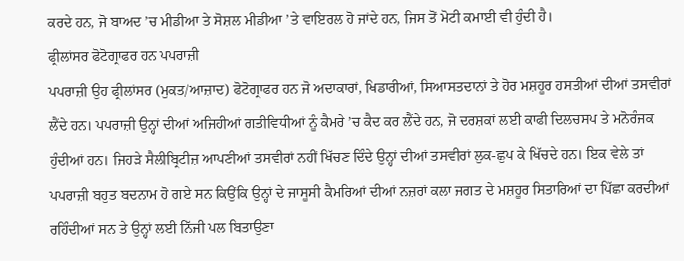ਕਰਦੇ ਹਨ, ਜੋ ਬਾਅਦ ’ਚ ਮੀਡੀਆ ਤੇ ਸੋਸ਼ਲ ਮੀਡੀਆ ’ਤੇ ਵਾਇਰਲ ਹੋ ਜਾਂਦੇ ਹਨ, ਜਿਸ ਤੋਂ ਮੋਟੀ ਕਮਾਈ ਵੀ ਹੁੰਦੀ ਹੈ।
ਫ੍ਰੀਲਾਂਸਰ ਫੋਟੋਗ੍ਰਾਫਰ ਹਨ ਪਪਰਾਜ਼ੀ
ਪਪਰਾਜ਼ੀ ਉਹ ਫ੍ਰੀਲਾਂਸਰ (ਮੁਕਤ/ਆਜ਼ਾਦ) ਫੋਟੋਗ੍ਰਾਫਰ ਹਨ ਜੋ ਅਦਾਕਾਰਾਂ, ਖਿਡਾਰੀਆਂ, ਸਿਆਸਤਦਾਨਾਂ ਤੇ ਹੋਰ ਮਸ਼ਹੂਰ ਹਸਤੀਆਂ ਦੀਆਂ ਤਸਵੀਰਾਂ ਲੈਂਦੇ ਹਨ। ਪਪਰਾਜ਼ੀ ਉਨ੍ਹਾਂ ਦੀਆਂ ਅਜਿਹੀਆਂ ਗਤੀਵਿਧੀਆਂ ਨੂੰ ਕੈਮਰੇ ’ਚ ਕੈਦ ਕਰ ਲੈਂਦੇ ਹਨ, ਜੋ ਦਰਸ਼ਕਾਂ ਲਈ ਕਾਫੀ ਦਿਲਚਸਪ ਤੇ ਮਨੋਰੰਜਕ ਹੁੰਦੀਆਂ ਹਨ। ਜਿਹੜੇ ਸੈਲੀਬ੍ਰਿਟੀਜ਼ ਆਪਣੀਆਂ ਤਸਵੀਰਾਂ ਨਹੀਂ ਖਿੱਚਣ ਦਿੰਦੇ ਉਨ੍ਹਾਂ ਦੀਆਂ ਤਸਵੀਰਾਂ ਲੁਕ-ਛੁਪ ਕੇ ਖਿੱਚਦੇ ਹਨ। ਇਕ ਵੇਲੇ ਤਾਂ ਪਪਰਾਜ਼ੀ ਬਹੁਤ ਬਦਨਾਮ ਹੋ ਗਏ ਸਨ ਕਿਉਂਕਿ ਉਨ੍ਹਾਂ ਦੇ ਜਾਸੂਸੀ ਕੈਮਰਿਆਂ ਦੀਆਂ ਨਜ਼ਰਾਂ ਕਲਾ ਜਗਤ ਦੇ ਮਸ਼ਹੂਰ ਸਿਤਾਰਿਆਂ ਦਾ ਪਿੱਛਾ ਕਰਦੀਆਂ ਰਹਿੰਦੀਆਂ ਸਨ ਤੇ ਉਨ੍ਹਾਂ ਲਈ ਨਿੱਜੀ ਪਲ ਬਿਤਾਉਣਾ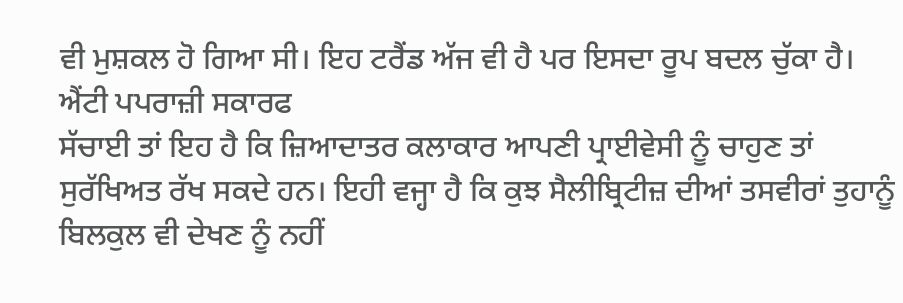ਵੀ ਮੁਸ਼ਕਲ ਹੋ ਗਿਆ ਸੀ। ਇਹ ਟਰੈਂਡ ਅੱਜ ਵੀ ਹੈ ਪਰ ਇਸਦਾ ਰੂਪ ਬਦਲ ਚੁੱਕਾ ਹੈ।
ਐਂਟੀ ਪਪਰਾਜ਼ੀ ਸਕਾਰਫ
ਸੱਚਾਈ ਤਾਂ ਇਹ ਹੈ ਕਿ ਜ਼ਿਆਦਾਤਰ ਕਲਾਕਾਰ ਆਪਣੀ ਪ੍ਰਾਈਵੇਸੀ ਨੂੰ ਚਾਹੁਣ ਤਾਂ ਸੁਰੱਖਿਅਤ ਰੱਖ ਸਕਦੇ ਹਨ। ਇਹੀ ਵਜ੍ਹਾ ਹੈ ਕਿ ਕੁਝ ਸੈਲੀਬ੍ਰਿਟੀਜ਼ ਦੀਆਂ ਤਸਵੀਰਾਂ ਤੁਹਾਨੂੰ ਬਿਲਕੁਲ ਵੀ ਦੇਖਣ ਨੂੰ ਨਹੀਂ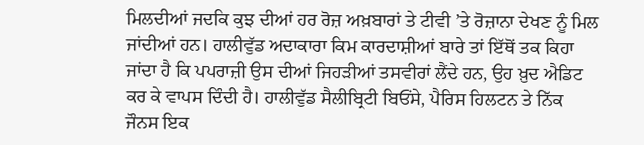ਮਿਲਦੀਆਂ ਜਦਕਿ ਕੁਝ ਦੀਆਂ ਹਰ ਰੋਜ਼ ਅਖ਼ਬਾਰਾਂ ਤੇ ਟੀਵੀ ’ਤੇ ਰੋਜ਼ਾਨਾ ਦੇਖਣ ਨੂੰ ਮਿਲ ਜਾਂਦੀਆਂ ਹਨ। ਹਾਲੀਵੁੱਡ ਅਦਾਕਾਰਾ ਕਿਮ ਕਾਰਦਾਸ਼ੀਆਂ ਬਾਰੇ ਤਾਂ ਇੱਥੋਂ ਤਕ ਕਿਹਾ ਜਾਂਦਾ ਹੈ ਕਿ ਪਪਰਾਜ਼ੀ ਉਸ ਦੀਆਂ ਜਿਹੜੀਆਂ ਤਸਵੀਰਾਂ ਲੈਂਦੇ ਹਨ, ਉਹ ਖ਼ੁਦ ਐਡਿਟ ਕਰ ਕੇ ਵਾਪਸ ਦਿੰਦੀ ਹੈ। ਹਾਲੀਵੁੱਡ ਸੈਲੀਬ੍ਰਿਟੀ ਬਿਓਂਸੇ, ਪੈਰਿਸ ਹਿਲਟਨ ਤੇ ਨਿੱਕ ਜੌਨਸ ਇਕ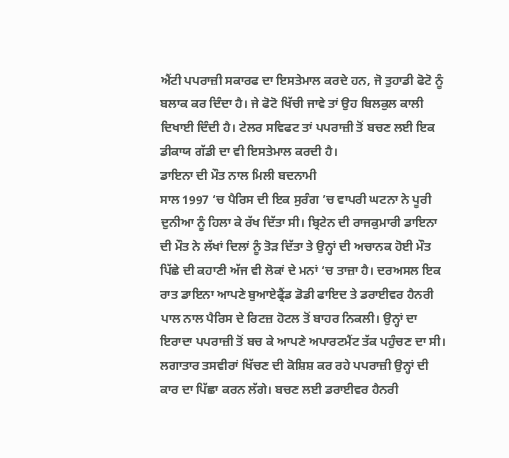ਐਂਟੀ ਪਪਰਾਜ਼ੀ ਸਕਾਰਫ ਦਾ ਇਸਤੇਮਾਲ ਕਰਦੇ ਹਨ, ਜੋ ਤੁਹਾਡੀ ਫੋਟੋ ਨੂੰ ਬਲਾਕ ਕਰ ਦਿੰਦਾ ਹੈ। ਜੇ ਫੋਟੋ ਖਿੱਚੀ ਜਾਵੇ ਤਾਂ ਉਹ ਬਿਲਕੁਲ ਕਾਲੀ ਦਿਖਾਈ ਦਿੰਦੀ ਹੈ। ਟੇਲਰ ਸਵਿਫਟ ਤਾਂ ਪਪਰਾਜ਼ੀ ਤੋਂ ਬਚਣ ਲਈ ਇਕ ਡੀਕਾਯ ਗੱਡੀ ਦਾ ਵੀ ਇਸਤੇਮਾਲ ਕਰਦੀ ਹੈ।
ਡਾਇਨਾ ਦੀ ਮੌਤ ਨਾਲ ਮਿਲੀ ਬਦਨਾਮੀ
ਸਾਲ 1997 ‘ਚ ਪੈਰਿਸ ਦੀ ਇਕ ਸੁਰੰਗ ’ਚ ਵਾਪਰੀ ਘਟਨਾ ਨੇ ਪੂਰੀ ਦੁਨੀਆ ਨੂੰ ਹਿਲਾ ਕੇ ਰੱਖ ਦਿੱਤਾ ਸੀ। ਬ੍ਰਿਟੇਨ ਦੀ ਰਾਜਕੁਮਾਰੀ ਡਾਇਨਾ ਦੀ ਮੌਤ ਨੇ ਲੱਖਾਂ ਦਿਲਾਂ ਨੂੰ ਤੋੜ ਦਿੱਤਾ ਤੇ ਉਨ੍ਹਾਂ ਦੀ ਅਚਾਨਕ ਹੋਈ ਮੌਤ ਪਿੱਛੇ ਦੀ ਕਹਾਣੀ ਅੱਜ ਵੀ ਲੋਕਾਂ ਦੇ ਮਨਾਂ ‘ਚ ਤਾਜ਼ਾ ਹੈ। ਦਰਅਸਲ ਇਕ ਰਾਤ ਡਾਇਨਾ ਆਪਣੇ ਬੁਆਏਫ੍ਰੈਂਡ ਡੋਡੀ ਫਾਇਦ ਤੇ ਡਰਾਈਵਰ ਹੈਨਰੀ ਪਾਲ ਨਾਲ ਪੈਰਿਸ ਦੇ ਰਿਟਜ਼ ਹੋਟਲ ਤੋਂ ਬਾਹਰ ਨਿਕਲੀ। ਉਨ੍ਹਾਂ ਦਾ ਇਰਾਦਾ ਪਪਰਾਜ਼ੀ ਤੋਂ ਬਚ ਕੇ ਆਪਣੇ ਅਪਾਰਟਮੈਂਟ ਤੱਕ ਪਹੁੰਚਣ ਦਾ ਸੀ। ਲਗਾਤਾਰ ਤਸਵੀਰਾਂ ਖਿੱਚਣ ਦੀ ਕੋਸ਼ਿਸ਼ ਕਰ ਰਹੇ ਪਪਰਾਜ਼ੀ ਉਨ੍ਹਾਂ ਦੀ ਕਾਰ ਦਾ ਪਿੱਛਾ ਕਰਨ ਲੱਗੇ। ਬਚਣ ਲਈ ਡਰਾਈਵਰ ਹੈਨਰੀ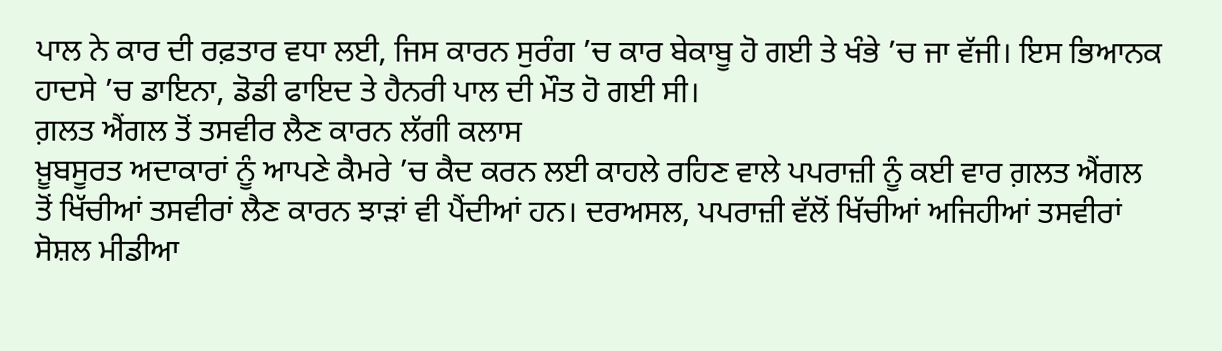ਪਾਲ ਨੇ ਕਾਰ ਦੀ ਰਫ਼ਤਾਰ ਵਧਾ ਲਈ, ਜਿਸ ਕਾਰਨ ਸੁਰੰਗ ’ਚ ਕਾਰ ਬੇਕਾਬੂ ਹੋ ਗਈ ਤੇ ਖੰਭੇ ’ਚ ਜਾ ਵੱਜੀ। ਇਸ ਭਿਆਨਕ ਹਾਦਸੇ ’ਚ ਡਾਇਨਾ, ਡੋਡੀ ਫਾਇਦ ਤੇ ਹੈਨਰੀ ਪਾਲ ਦੀ ਮੌਤ ਹੋ ਗਈ ਸੀ।
ਗ਼ਲਤ ਐਂਗਲ ਤੋਂ ਤਸਵੀਰ ਲੈਣ ਕਾਰਨ ਲੱਗੀ ਕਲਾਸ
ਖ਼ੂਬਸੂਰਤ ਅਦਾਕਾਰਾਂ ਨੂੰ ਆਪਣੇ ਕੈਮਰੇ ’ਚ ਕੈਦ ਕਰਨ ਲਈ ਕਾਹਲੇ ਰਹਿਣ ਵਾਲੇ ਪਪਰਾਜ਼ੀ ਨੂੰ ਕਈ ਵਾਰ ਗ਼ਲਤ ਐਂਗਲ ਤੋਂ ਖਿੱਚੀਆਂ ਤਸਵੀਰਾਂ ਲੈਣ ਕਾਰਨ ਝਾੜਾਂ ਵੀ ਪੈਂਦੀਆਂ ਹਨ। ਦਰਅਸਲ, ਪਪਰਾਜ਼ੀ ਵੱਲੋਂ ਖਿੱਚੀਆਂ ਅਜਿਹੀਆਂ ਤਸਵੀਰਾਂ ਸੋਸ਼ਲ ਮੀਡੀਆ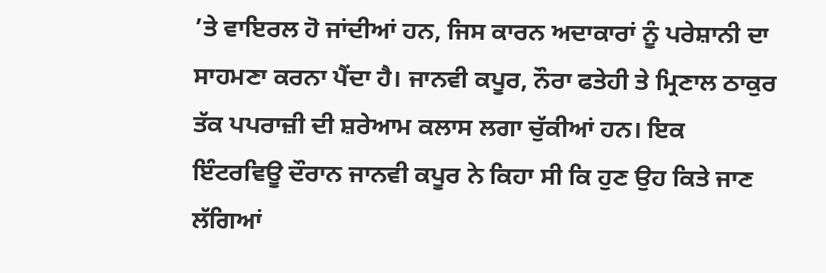’ਤੇ ਵਾਇਰਲ ਹੋ ਜਾਂਦੀਆਂ ਹਨ, ਜਿਸ ਕਾਰਨ ਅਦਾਕਾਰਾਂ ਨੂੰ ਪਰੇਸ਼ਾਨੀ ਦਾ ਸਾਹਮਣਾ ਕਰਨਾ ਪੈਂਦਾ ਹੈ। ਜਾਨਵੀ ਕਪੂਰ, ਨੌਰਾ ਫਤੇਹੀ ਤੇ ਮ੍ਰਿਣਾਲ ਠਾਕੁਰ ਤੱਕ ਪਪਰਾਜ਼ੀ ਦੀ ਸ਼ਰੇਆਮ ਕਲਾਸ ਲਗਾ ਚੁੱਕੀਆਂ ਹਨ। ਇਕ ਇੰਟਰਵਿਊ ਦੌਰਾਨ ਜਾਨਵੀ ਕਪੂਰ ਨੇ ਕਿਹਾ ਸੀ ਕਿ ਹੁਣ ਉਹ ਕਿਤੇ ਜਾਣ ਲੱਗਿਆਂ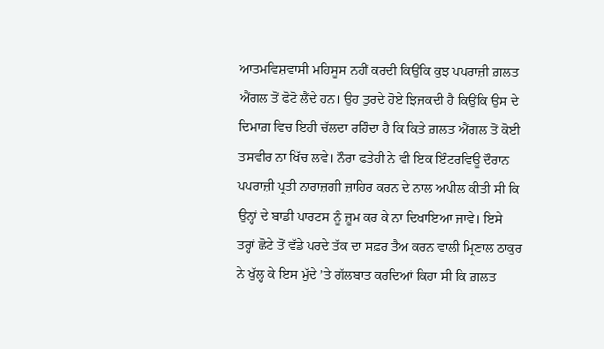ਆਤਮਵਿਸ਼ਵਾਸੀ ਮਹਿਸੂਸ ਨਹੀਂ ਕਰਦੀ ਕਿਉਂਕਿ ਕੁਝ ਪਪਰਾਜ਼ੀ ਗ਼ਲਤ ਐਂਗਲ ਤੋਂ ਫੋਟੋ ਲੈਂਦੇ ਹਨ। ਉਹ ਤੁਰਦੇ ਹੋਏ ਝਿਜਕਦੀ ਹੈ ਕਿਉਂਕਿ ਉਸ ਦੇ ਦਿਮਾਗ਼ ਵਿਚ ਇਹੀ ਚੱਲਦਾ ਰਹਿੰਦਾ ਹੈ ਕਿ ਕਿਤੇ ਗ਼ਲਤ ਐਂਗਲ ਤੋਂ ਕੋਈ ਤਸਵੀਰ ਨਾ ਖਿੱਚ ਲਵੇ। ਨੌਰਾ ਫਤੇਹੀ ਨੇ ਵੀ ਇਕ ਇੰਟਰਵਿਊ ਦੌਰਾਨ ਪਪਰਾਜ਼ੀ ਪ੍ਰਤੀ ਨਾਰਾਜ਼ਗੀ ਜ਼ਾਹਿਰ ਕਰਨ ਦੇ ਨਾਲ ਅਪੀਲ ਕੀਤੀ ਸੀ ਕਿ ਉਨ੍ਹਾਂ ਦੇ ਬਾਡੀ ਪਾਰਟਸ ਨੂੰ ਜ਼ੂਮ ਕਰ ਕੇ ਨਾ ਦਿਖਾਇਆ ਜਾਵੇ। ਇਸੇ ਤਰ੍ਹਾਂ ਛੋਟੇ ਤੋਂ ਵੱਡੇ ਪਰਦੇ ਤੱਕ ਦਾ ਸਫ਼ਰ ਤੈਅ ਕਰਨ ਵਾਲੀ ਮ੍ਰਿਣਾਲ ਠਾਕੁਰ ਨੇ ਖੁੱਲ੍ਹ ਕੇ ਇਸ ਮੁੱਦੇ ’ਤੇ ਗੱਲਬਾਤ ਕਰਦਿਆਂ ਕਿਹਾ ਸੀ ਕਿ ਗ਼ਲਤ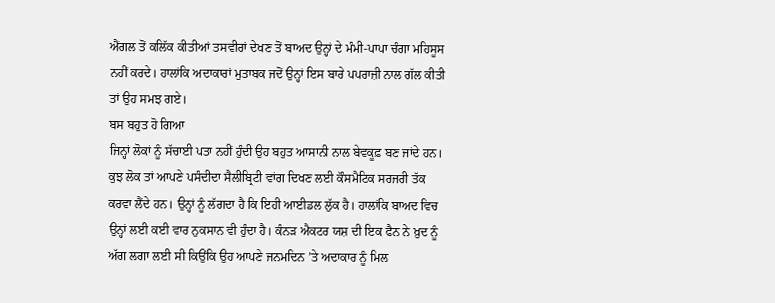ਐਂਗਲ ਤੋਂ ਕਲਿੱਕ ਕੀਤੀਆਂ ਤਸਵੀਰਾਂ ਦੇਖਣ ਤੋਂ ਬਾਅਦ ਉਨ੍ਹਾਂ ਦੇ ਮੰਮੀ-ਪਾਪਾ ਚੰਗਾ ਮਹਿਸੂਸ ਨਹੀਂ ਕਰਦੇ। ਹਾਲਾਂਕਿ ਅਦਾਕਾਰਾਂ ਮੁਤਾਬਕ ਜਦੋਂ ਉਨ੍ਹਾਂ ਇਸ ਬਾਰੇ ਪਪਰਾਜ਼ੀ ਨਾਲ ਗੱਲ ਕੀਤੀ ਤਾਂ ਉਹ ਸਮਝ ਗਏ।
ਬਸ ਬਹੁਤ ਹੋ ਗਿਆ
ਜਿਨ੍ਹਾਂ ਲੋਕਾਂ ਨੂੰ ਸੱਚਾਈ ਪਤਾ ਨਹੀਂ ਹੁੰਦੀ ਉਹ ਬਹੁਤ ਆਸਾਨੀ ਨਾਲ ਬੇਵਕੂਫ਼ ਬਣ ਜਾਂਦੇ ਹਨ। ਕੁਝ ਲੋਕ ਤਾਂ ਆਪਣੇ ਪਸੰਦੀਦਾ ਸੈਲੀਬ੍ਰਿਟੀ ਵਾਂਗ ਦਿਖਣ ਲਈ ਕੌਸਮੈਟਿਕ ਸਰਜਰੀ ਤੱਕ ਕਰਵਾ ਲੈਂਦੇ ਹਨ। ਉਨ੍ਹਾਂ ਨੂੰ ਲੱਗਦਾ ਹੈ ਕਿ ਇਹੀ ਆਈਡਲ ਲੁੱਕ ਹੈ। ਹਾਲਾਂਕਿ ਬਾਅਦ ਵਿਚ ਉਨ੍ਹਾਂ ਲਈ ਕਈ ਵਾਰ ਨੁਕਸਾਨ ਵੀ ਹੁੰਦਾ ਹੈ। ਕੰਨੜ ਐਕਟਰ ਯਸ਼ ਦੀ ਇਕ ਫੈਨ ਨੇ ਖ਼ੁਦ ਨੂੰ ਅੱਗ ਲਗਾ ਲਈ ਸੀ ਕਿਉਂਕਿ ਉਹ ਆਪਣੇ ਜਨਮਦਿਨ ’ਤੇ ਅਦਾਕਾਰ ਨੂੰ ਮਿਲ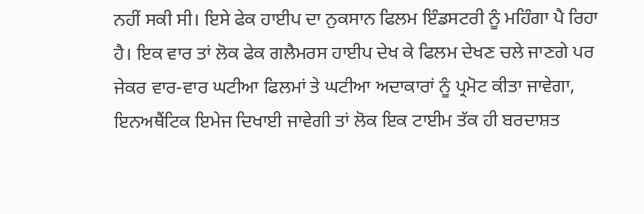ਨਹੀਂ ਸਕੀ ਸੀ। ਇਸੇ ਫੇਕ ਹਾਈਪ ਦਾ ਨੁਕਸਾਨ ਫਿਲਮ ਇੰਡਸਟਰੀ ਨੂੰ ਮਹਿੰਗਾ ਪੈ ਰਿਹਾ ਹੈ। ਇਕ ਵਾਰ ਤਾਂ ਲੋਕ ਫੇਕ ਗਲੈਮਰਸ ਹਾਈਪ ਦੇਖ ਕੇ ਫਿਲਮ ਦੇਖਣ ਚਲੇ ਜਾਣਗੇ ਪਰ ਜੇਕਰ ਵਾਰ-ਵਾਰ ਘਟੀਆ ਫਿਲਮਾਂ ਤੇ ਘਟੀਆ ਅਦਾਕਾਰਾਂ ਨੂੰ ਪ੍ਰਮੋਟ ਕੀਤਾ ਜਾਵੇਗਾ, ਇਨਅਥੈਂਟਿਕ ਇਮੇਜ ਦਿਖਾਈ ਜਾਵੇਗੀ ਤਾਂ ਲੋਕ ਇਕ ਟਾਈਮ ਤੱਕ ਹੀ ਬਰਦਾਸ਼ਤ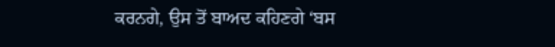ਕਰਨਗੇ, ਉਸ ਤੋਂ ਬਾਅਦ ਕਹਿਣਗੇ ‘ਬਸ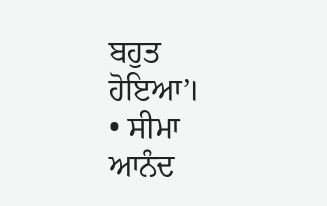ਬਹੁਤ ਹੋਇਆ’।
• ਸੀਮਾ ਆਨੰਦ